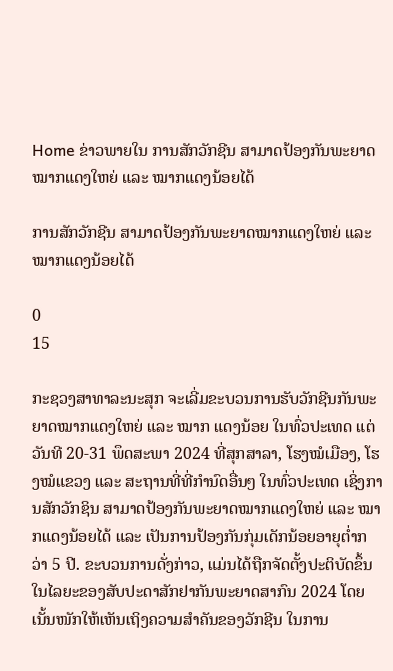Home ຂ່າວພາຍໃນ ການສັກວັກຊີນ ສາມາດປ້ອງກັນພະຍາດໝາກແດງໃຫຍ່ ແລະ ໝາກແດງນ້ອຍໄດ້

ການສັກວັກຊີນ ສາມາດປ້ອງກັນພະຍາດໝາກແດງໃຫຍ່ ແລະ ໝາກແດງນ້ອຍໄດ້

0
15

ກະຊວງສາທາລະນະສຸກ ຈະເລີ່ມຂະບວນການຮັບວັກຊີນກັນພະຍາດໝາກແດງໃຫຍ່ ແລະ ໝາກ ແດງນ້ອຍ ໃນທົ່ວປະເທດ ແຕ່ວັນທີ 20-31 ພຶດສະພາ 2024 ທີ່ສຸກສາລາ, ໂຮງໝໍເມືອງ, ໂຮງໝໍແຂວງ ແລະ ສະຖານທີ່ທີ່ກຳນົດອື່ນໆ ໃນທົ່ວປະເທດ ເຊິ່ງການສັກວັກຊິນ ສາມາດປ້ອງກັນພະຍາດໝາກແດງໃຫຍ່ ແລະ ໝາກແດງນ້ອຍໄດ້ ແລະ ເປັນການປ້ອງກັນກຸ່ມເດັກນ້ອຍອາຍຸຕ່ຳກວ່າ 5 ປີ. ຂະບວນການດັ່ງກ່າວ, ແມ່ນໄດ້ຖືກຈັດຕັ້ງປະຕິບັດຂຶ້ນໃນໄລຍະຂອງສັບປະດາສັກຢາກັນພະຍາດສາກົນ 2024 ໂດຍເນັ້ນໜັກໃຫ້ເຫັນເຖິງຄວາມສຳຄັນຂອງວັກຊີນ ໃນການ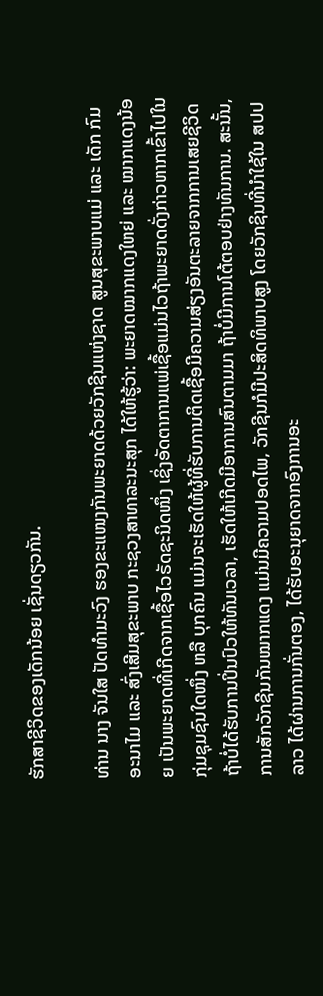ຮັກສາຊີວິດຂອງເດັກນ້ອຍ ເຊັ່ນດຽວກັນ.

ທ່ານ ນາງ ຈັນໃສ ປັດທໍາມະວົງ ຮອງຂະແໜງກັນພະຍາດດ້ວຍວັກຊີນແຫ່ງຊາດ ສູນສຸຂະພາບແມ່ ແລະ ເດັກ ກົມອະນາໄມ ແລະ ສົ່ງເສີມສຸຂະພາບ ກະຊວງສາທາລະນະສຸກ ໄດ້ໃຫ້ຮູ້ວ່າ: ພະຍາດໝາກແດງໃຫຍ່ ແລະ ໝາກແດງນ້ອຍ ເປັນພະຍາດທີ່ເກີດຈາກເຊື້ອໄວຣັດຊະນິດໜຶ່ງ ເຊິ່ງອັດຕາການແພ່ເຊື້ອແມ່ນໄວຖ້າພະຍາດດັ່ງກ່າວຫາກເຂົ້າໄປໃນກຸ່ມຊຸມຊົນໃດໜຶ່ງ ຫລື ບຸກຄົນ ແມ່ນຈະເຮັດໃຫ້ຜູ້ທີ່ຮັບການຕິດເຊື້ອມີຄວາມສ່ຽງອັນຕະລາຍຈາກການເສຍຊີວິດ ຖ້າບໍ່ໄດ້ຮັບການປິ່ນປົວໃຫ້ທັນເວລາ, ເຮັດໃຫ້ເກີດມີອາການສົນຕາມມາ ຖ້າບໍ່ມີການໂຕ້ຕອບຢ່າງທັນການ. ສະນັ້ນ, ການສັກວັກຊີນກັນໝາກແດງ ແມ່ນມີຄວາມປອດໄພ, ວັກຊີນກໍມີປະສິດທິພາບສູງ ໂດຍວັກຊິນທີ່ນໍາໃຊ້ໃນ ສປປ ລາວ ໄດ້ຜ່ານການກັ່ນຕອງ, ໄດ້ຮັບອະນຸຍາດຈາກອົງການອະ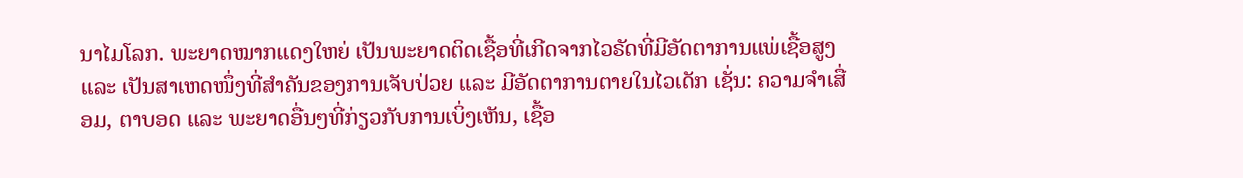ນາໄມໂລກ. ພະຍາດໝາກແດງໃຫຍ່ ເປັນພະຍາດຕິດເຊື້ອທີ່ເກີດຈາກໄວຣັດທີ່ມີອັດຕາການແພ່ເຊື້ອສູງ ແລະ ເປັນສາເຫດໜຶ່ງທີ່ສໍາຄັນຂອງການເຈັບປ່ວຍ ແລະ ມີອັດຕາການຕາຍໃນໄວເດັກ ເຊັ່ນ: ຄວາມຈຳເສື່ອມ, ຕາບອດ ແລະ ພະຍາດອື່ນໆທີ່ກ່ຽວກັບການເບິ່ງເຫັນ, ເຊື້ອ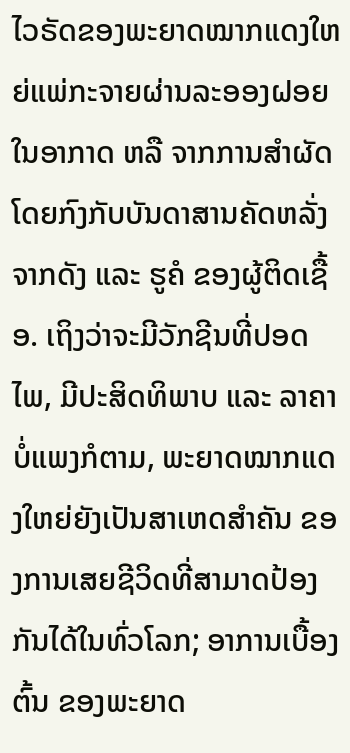ໄວຣັດຂອງພະຍາດໝາກແດງໃຫຍ່ແພ່ກະຈາຍຜ່ານລະອອງຝອຍໃນອາກາດ ຫລື ຈາກການສໍາຜັດໂດຍກົງກັບບັນດາສານຄັດຫລັ່ງຈາກດັງ ແລະ ຮູຄໍ ຂອງຜູ້ຕິດເຊື້ອ. ເຖິງວ່າຈະມີວັກຊີນທີ່ປອດໄພ, ມີປະສິດທິພາບ ແລະ ລາຄາບໍ່ແພງກໍຕາມ, ພະຍາດໝາກແດງໃຫຍ່ຍັງເປັນສາເຫດສຳຄັນ ຂອງການເສຍຊີວິດທີ່ສາມາດປ້ອງກັນໄດ້ໃນທົ່ວໂລກ; ອາການເບື້ອງຕົ້ນ ຂອງພະຍາດ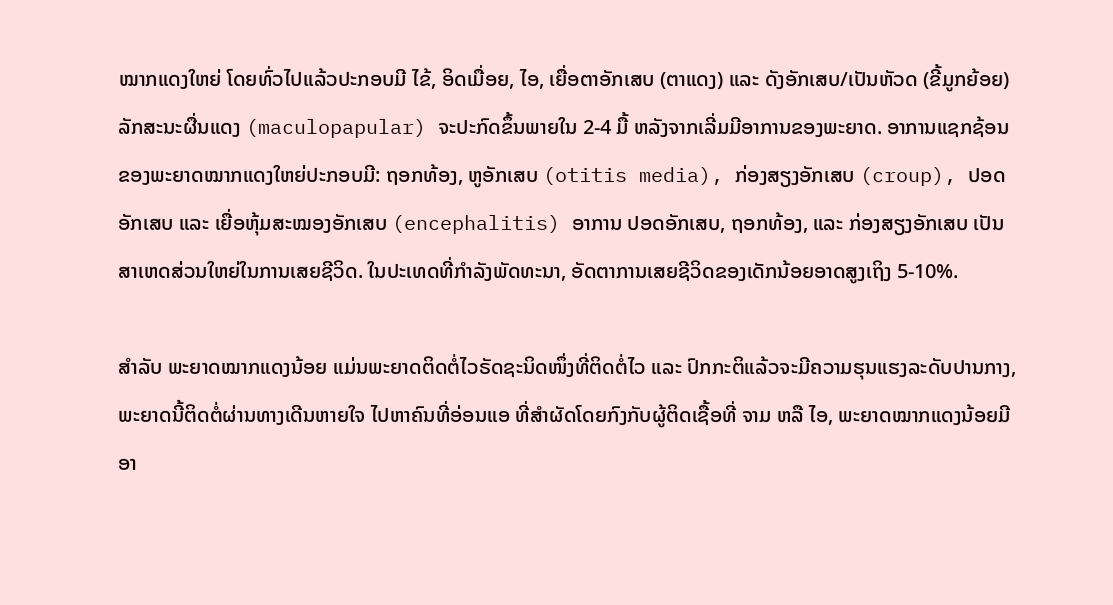ໝາກແດງໃຫຍ່ ໂດຍທົ່ວໄປແລ້ວປະກອບມີ ໄຂ້, ອິດເມື່ອຍ, ໄອ, ເຍື່ອຕາອັກເສບ (ຕາແດງ) ແລະ ດັງອັກເສບ/ເປັນຫັວດ (ຂີ້ມູກຍ້ອຍ) ລັກສະນະຜື່ນແດງ (maculopapular) ຈະປະກົດຂຶ້ນພາຍໃນ 2-4 ມື້ ຫລັງຈາກເລີ່ມມີອາການຂອງພະຍາດ. ອາການແຊກຊ້ອນຂອງພະຍາດໝາກແດງໃຫຍ່ປະກອບມີ: ຖອກທ້ອງ, ຫູອັກເສບ (otitis media), ກ່ອງສຽງອັກເສບ (croup), ປອດອັກເສບ ແລະ ເຍື່ອຫຸ້ມສະໝອງອັກເສບ (encephalitis) ອາການ ປອດອັກເສບ, ຖອກທ້ອງ, ແລະ ກ່ອງສຽງອັກເສບ ເປັນສາເຫດສ່ວນໃຫຍ່ໃນການເສຍຊີວິດ. ໃນປະເທດທີ່ກໍາລັງພັດທະນາ, ອັດຕາການເສຍຊີວິດຂອງເດັກນ້ອຍອາດສູງເຖິງ 5-10%.

ສໍາລັບ ພະຍາດໝາກແດງນ້ອຍ ແມ່ນພະຍາດຕິດຕໍ່ໄວຣັດຊະນິດໜຶ່ງທີ່ຕິດຕໍ່ໄວ ແລະ ປົກກະຕິແລ້ວຈະມີຄວາມຮຸນແຮງລະດັບປານກາງ, ພະຍາດນີ້ຕິດຕໍ່ຜ່ານທາງເດີນຫາຍໃຈ ໄປຫາຄົນທີ່ອ່ອນແອ ທີ່ສໍາຜັດໂດຍກົງກັບຜູ້ຕິດເຊື້ອທີ່ ຈາມ ຫລື ໄອ, ພະຍາດໝາກແດງນ້ອຍມີອາ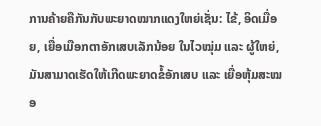ການຄ້າຍຄືກັນກັບພະຍາດໝາກແດງໃຫຍ່ເຊັ່ນ: ໄຂ້, ອິດເມື່ອຍ, ເຍື່ອເມືອກຕາອັກເສບເລັກນ້ອຍ ໃນໄວໝຸ່ມ ແລະ ຜູ້ໃຫຍ່, ມັນສາມາດເຮັດໃຫ້ເກີດພະຍາດຂໍ້ອັກເສບ ແລະ ເຍື່ອຫຸ້ມສະໝອ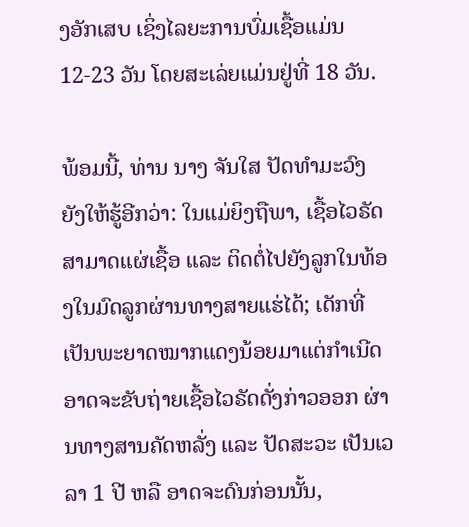ງອັກເສບ ເຊິ່ງໄລຍະການບົ່ມເຊື້ອແມ່ນ 12-23 ວັນ ໂດຍສະເລ່ຍແມ່ນຢູ່ທີ່ 18 ວັນ.

ພ້ອມນີ້, ທ່ານ ນາງ ຈັນໃສ ປັດທໍາມະວົງ ຍັງໃຫ້ຮູ້ອີກວ່າ: ໃນແມ່ຍິງຖືພາ, ເຊື້ອໄວຣັດສາມາດແຜ່ເຊື້ອ ແລະ ຕິດຕໍ່ໄປຍັງລູກໃນທ້ອງໃນມົດລູກຜ່ານທາງສາຍແຮ່ໄດ້; ເດັກທີ່ເປັນພະຍາດໝາກແດງນ້ອຍມາແຕ່ກຳເນີດ ອາດຈະຂັບຖ່າຍເຊື້ອໄວຣັດດັ່ງກ່າວອອກ ຜ່ານທາງສານຄັດຫລັ່ງ ແລະ ປັດສະວະ ເປັນເວລາ 1 ປີ ຫລື ອາດຈະດົນກ່ອນນັ້ນ,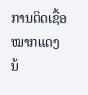ການຕິດເຊື້ອໝາກແດງນ້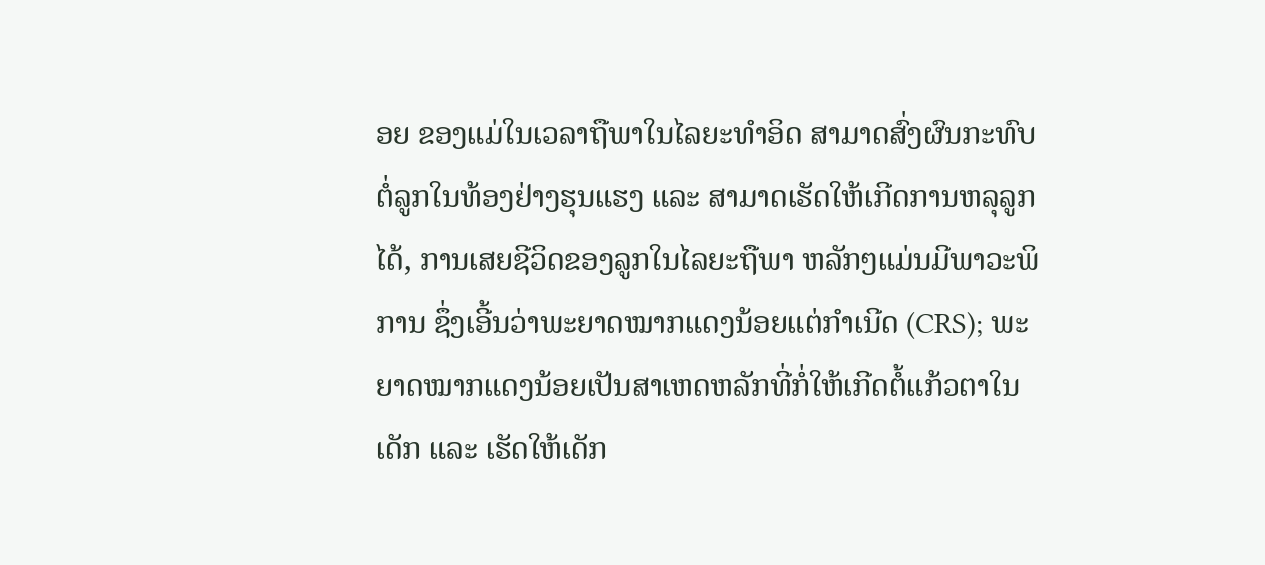ອຍ ຂອງແມ່ໃນເວລາຖືພາໃນໄລຍະທໍາອິດ ສາມາດສົ່ງຜົນກະທົບຕໍ່ລູກໃນທ້ອງຢ່າງຮຸນແຮງ ແລະ ສາມາດເຮັດໃຫ້ເກີດການຫລຸລູກໄດ້, ການເສຍຊີວິດຂອງລູກໃນໄລຍະຖືພາ ຫລັກໆແມ່ນມີພາວະພິການ ຊຶ່ງເອີ້ນວ່າພະຍາດໝາກແດງນ້ອຍແຕ່ກໍາເນີດ (CRS); ພະຍາດໝາກແດງນ້ອຍເປັນສາເຫດຫລັກທີ່ກໍ່ໃຫ້ເກີດຕໍ້ແກ້ວຕາໃນເດັກ ແລະ ເຮັດໃຫ້ເດັກ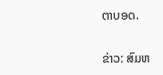ຕາບອດ.

ຂ່າວ: ສົມຫ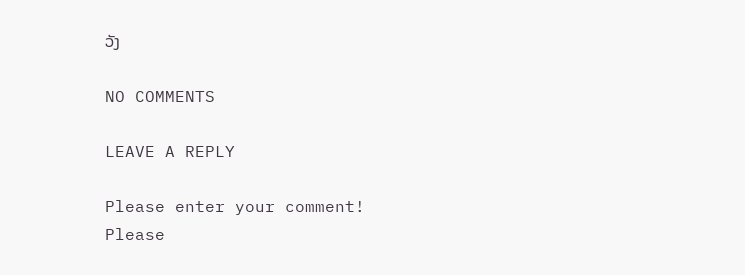ວັງ

NO COMMENTS

LEAVE A REPLY

Please enter your comment!
Please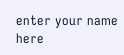enter your name here